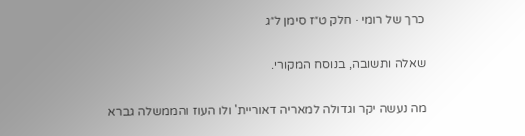כרך של רומי · חלק ט״ז סימן ל״ג

שאלה ותשובה, בנוסח המקורי.

מה נעשה יקר וגדולה למאריה דאוריית' ולו העוז והממשלה גברא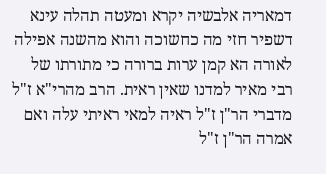דמאריה אלבשיה יקרא ומעטה תהלה עינא דשפיר חזי מה כחשוכה והוא מהשנה אפילה לאורה הא קמן ערות ברורה כי מתורתו של רבי מאיר למדנו שאין ראית. הרב מהרי"א ז"ל מדברי הר"ן ז"ל ראיה למאי ראיתי עלה ואם אמרה הר"ן ז"ל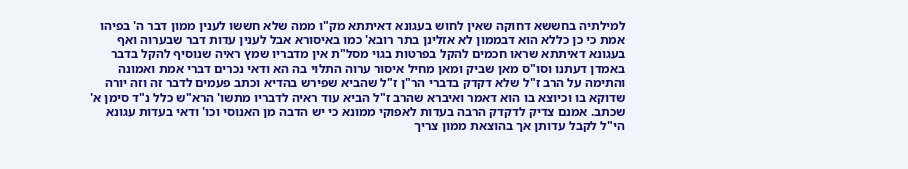למילתיה בחששא דחוקה שאין לחוש בעגונא דאיתתא מק"ו ממה שלא חששו לענין ממון דבר ה' בפיהו אמת כי כן כללא הוא דבממון לא אזלינן בתר רובא' כמו באיסורא אבל לענין עדות דבר שבערוה ואף בעגונא דאיתתא שראו חכמים להקל בפרטות בגוי מסל"ת אין מדבריו שמץ ראיה שנוסיף להקל בדבר באמדן דעתנו וסו"ס מאן שביק ומאן מחיל איסור ערוה התלוי בה הא ודאי נכרים דברי אמת ואמונה והתימה על הרב ז"ל שלא דקדק בדברי הר"ן ז"ל שהביא שפירש בהדיא וכתב פעמים לדבר זה וזה יורה שדוקא בו וכיוצא בו הוא דאמר ואיברא שהרב ז"ל הביא עוד ראיה לדבריו מתשו' הרא"ש כלל נ"ד סימן א' שכתב. אמנם צדיק לדקדק הרבה בעדות לאפוקי ממונא כי יש הדבה מן האנוסי וכו' ודאי בעדות עגונא הי"ל לקבל עדותן אך בהוצאת ממון צריך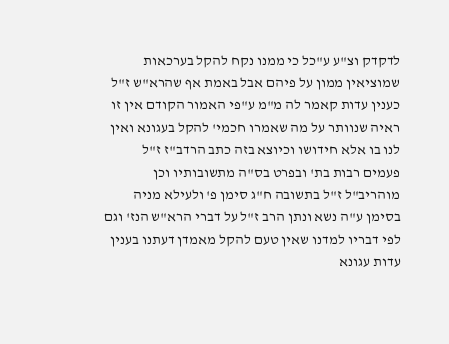לדקדק וצ"ע ע"כל כי ממנו נקח להקל בערכאות שמוציאין ממון על פיהם אבל באמת אף שהרא"ש ז"ל כענין עדות קאמר לה מ"מ ע"פי האמור הקודם אין זו ראיה שנוותר על מה שאמרו חכמי' להקל בעגונא ואין לנו בו אלא חידושו וכיוצא בזה כתב הרדב"ז ז"ל פעמים רבות בת' ובפרט בס"ה מתשובותיו וכן מוהריב"ל ז"ל בתשובה ח"ג סימן פ' ולעילא מניה בסימן ע"ה נשא ונתן הרב ז"ל על דברי הרא"ש הנז' וגם לפי דבריו למדנו שאין טעם להקל מאמדן דעתנו בענין עדות עגונא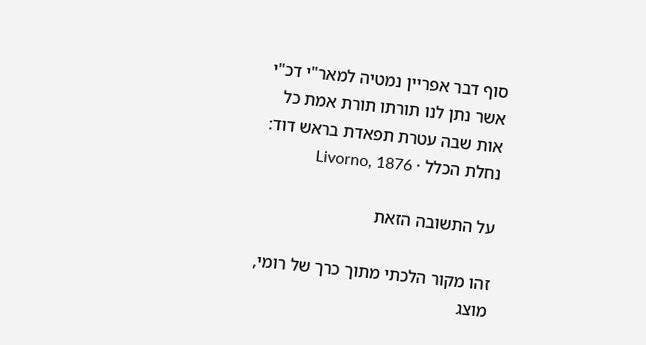סוף דבר אפריין נמטיה למאר"י דכ"י אשר נתן לנו תורתו תורת אמת כל אות שבה עטרת תפאדת בראש דוד:
נחלת הכלל · Livorno, 1876

על התשובה הזאת

זהו מקור הלכתי מתוך כרך של רומי, מוצג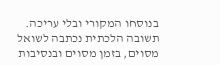בנוסחו המקורי ובלי עריכה. תשובה הלכתית נכתבה לשואל מסוים, בזמן מסוים ובנסיבות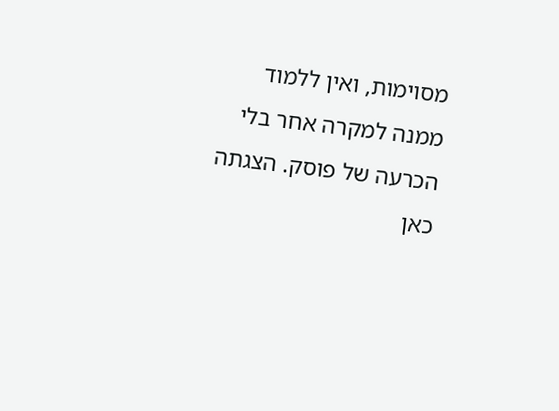מסוימות, ואין ללמוד ממנה למקרה אחר בלי הכרעה של פוסק. הצגתה כאן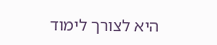היא לצורך לימוד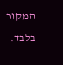המקור בלבד.